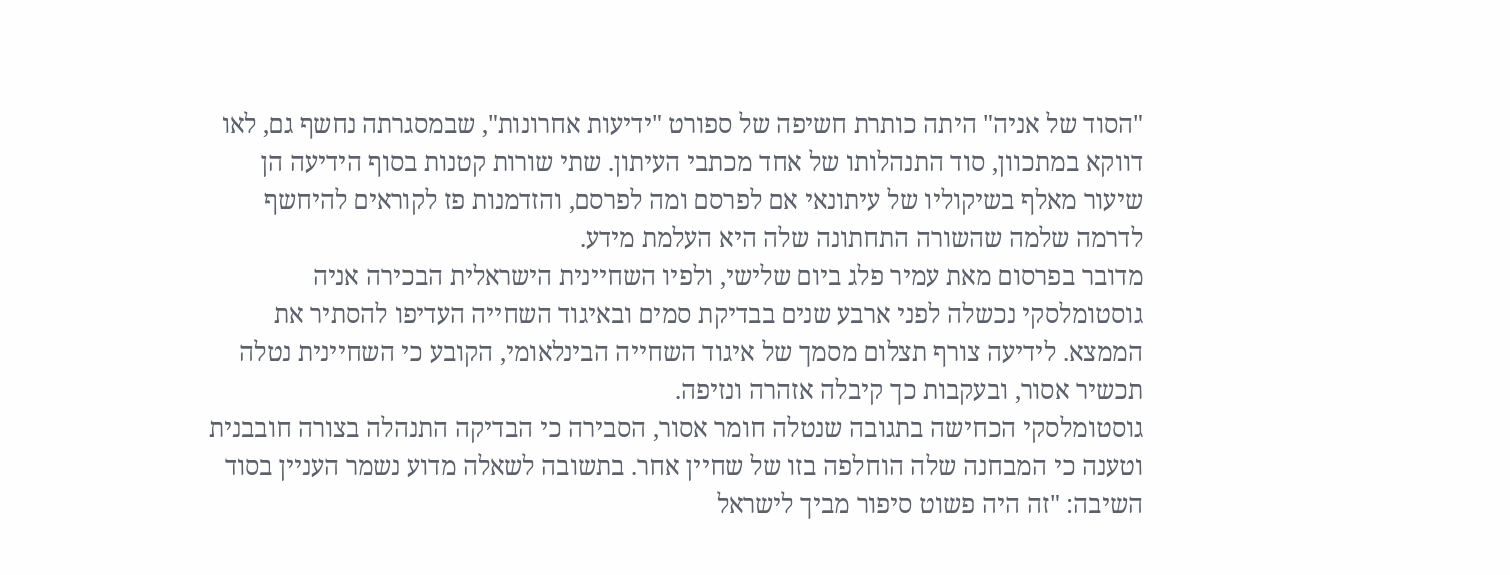"הסוד של אניה" היתה כותרת חשיפה של ספורט "ידיעות אחרונות", שבמסגרתה נחשף גם, לאו דווקא במתכוון, סוד התנהלותו של אחד מכתבי העיתון. שתי שורות קטנות בסוף הידיעה הן שיעור מאלף בשיקוליו של עיתונאי אם לפרסם ומה לפרסם, והזדמנות פז לקוראים להיחשף לדרמה שלמה שהשורה התחתונה שלה היא העלמת מידע.
מדובר בפרסום מאת עמיר פלג ביום שלישי, ולפיו השחיינית הישראלית הבכירה אניה גוסטומלסקי נכשלה לפני ארבע שנים בבדיקת סמים ובאיגוד השחייה העדיפו להסתיר את הממצא. לידיעה צורף תצלום מסמך של איגוד השחייה הבינלאומי, הקובע כי השחיינית נטלה תכשיר אסור, ובעקבות כך קיבלה אזהרה ונזיפה.
גוסטומלסקי הכחישה בתגובה שנטלה חומר אסור, הסבירה כי הבדיקה התנהלה בצורה חובבנית וטענה כי המבחנה שלה הוחלפה בזו של שחיין אחר. בתשובה לשאלה מדוע נשמר העניין בסוד השיבה: "זה היה פשוט סיפור מביך לישראל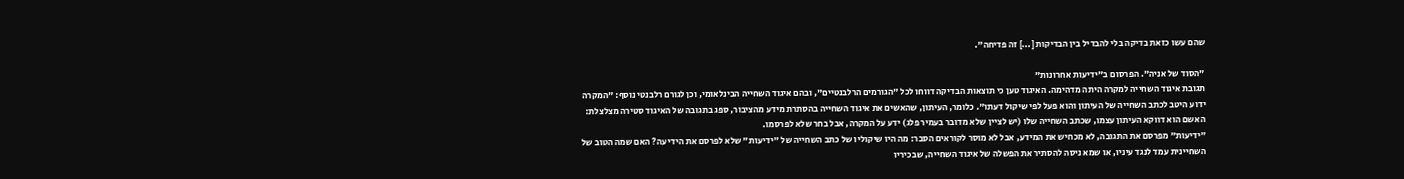שהם עשו כזאת בדיקה בלי להבדיל בין הבדיקות [...] זה פדיחה".

"הסוד של אניה". הפרסום ב"ידיעות אחרונות"
תגובת איגוד השחייה למקרה היתה מדהימה. האיגוד טען כי תוצאות הבדיקה דווחו לכל "הגורמים הרלבנטיים", ובהם איגוד השחייה הבינלאומי, וכן לגורם רלבנטי נוסף: "המקרה ידוע היטב לכתב השחייה של העיתון והוא פעל לפי שיקול דעתו". כלומר, העיתון, שהאשים את איגוד השחייה בהסתרת מידע מהציבור, ספג בתגובה של האיגוד סטירה מצלצלת: האשם הוא דווקא העיתון עצמו, שכתב השחייה שלו (יש לציין שלא מדובר בעמיר פלג) ידע על המקרה, אבל בחר שלא לפרסמו.
"ידיעות" מפרסם את התגובה, לא מכחיש את המידע, אבל לא מוסר לקוראים הסבר: מה היו שיקוליו של כתב השחייה של "ידיעות" שלא לפרסם את הידיעה? האם שמה הטוב של השחיינית עמד לנגד עיניו, או שמא ניסה להסתיר את הפשלה של איגוד השחייה, שבכיריו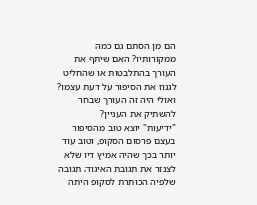הם מן הסתם גם כמה ממקורותיו? האם שיתף את העורך בהתלבטות או שהחליט לגנוז את הסיפור על דעת עצמו? ואולי היה זה העורך שבחר להשתיק את העניין?
"ידיעות" יוצא טוב מהסיפור בעצם פרסום הסקופ, וטוב עוד יותר בכך שהיה אמיץ דיו שלא לצנזר את תגובת האיגוד; תגובה שלפיה הכותרת לסקופ היתה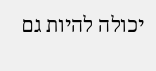יכולה להיות גם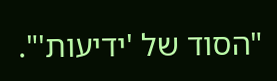"הסוד של 'ידיעות'".